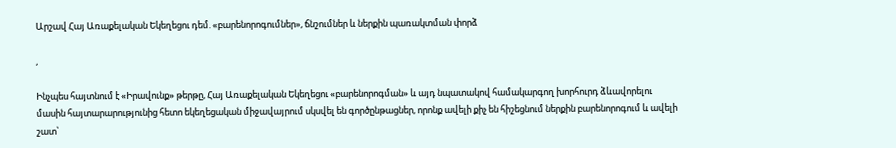Արշավ Հայ Առաքելական Եկեղեցու դեմ. «բարենորոգումներ», ճնշումներ և ներքին պառակտման փորձ

,

Ինչպես հայտնում է «Իրավունք» թերթը, Հայ Առաքելական Եկեղեցու «բարենորոգման» և այդ նպատակով համակարգող խորհուրդ ձևավորելու մասին հայտարարությունից հետո եկեղեցական միջավայրում սկսվել են գործընթացներ, որոնք ավելի քիչ են հիշեցնում ներքին բարենորոգում և ավելի շատ՝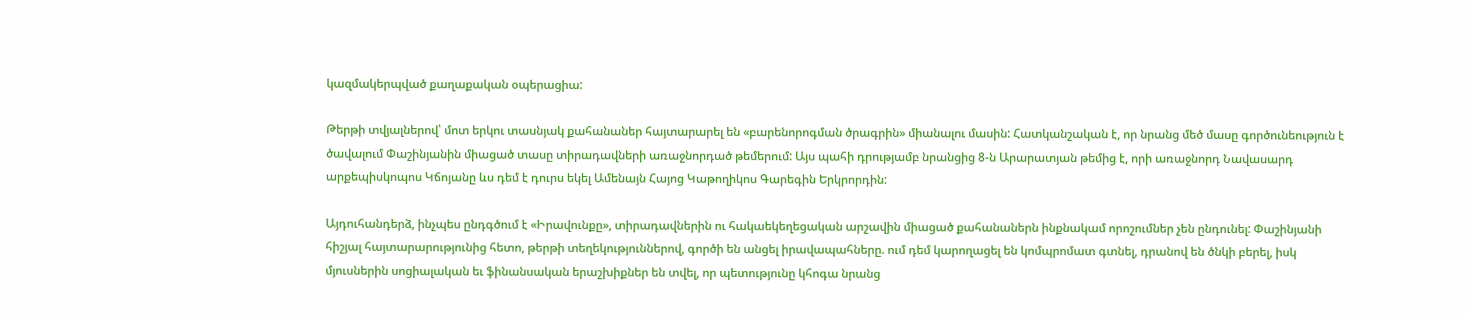կազմակերպված քաղաքական օպերացիա:

Թերթի տվյալներով՝ մոտ երկու տասնյակ քահանաներ հայտարարել են «բարենորոգման ծրագրին» միանալու մասին: Հատկանշական է, որ նրանց մեծ մասը գործունեություն է ծավալում Փաշինյանին միացած տասը տիրադավների առաջնորդած թեմերում: Այս պահի դրությամբ նրանցից 8-ն Արարատյան թեմից է, որի առաջնորդ Նավասարդ արքեպիսկոպոս Կճոյանը ևս դեմ է դուրս եկել Ամենայն Հայոց Կաթողիկոս Գարեգին Երկրորդին:

Այդուհանդերձ, ինչպես ընդգծում է «Իրավունքը», տիրադավներին ու հակաեկեղեցական արշավին միացած քահանաներն ինքնակամ որոշումներ չեն ընդունել: Փաշինյանի հիշյալ հայտարարությունից հետո, թերթի տեղեկություններով, գործի են անցել իրավապահները. ում դեմ կարողացել են կոմպրոմատ գտնել, դրանով են ծնկի բերել, իսկ մյուսներին սոցիալական եւ ֆինանսական երաշխիքներ են տվել, որ պետությունը կհոգա նրանց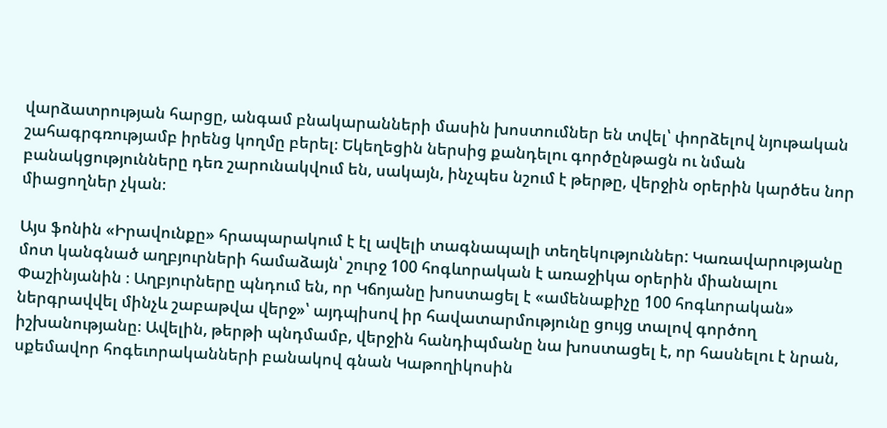վարձատրության հարցը, անգամ բնակարանների մասին խոստումներ են տվել՝ փորձելով նյութական շահագրգռությամբ իրենց կողմը բերել։ Եկեղեցին ներսից քանդելու գործընթացն ու նման բանակցությունները դեռ շարունակվում են, սակայն, ինչպես նշում է թերթը, վերջին օրերին կարծես նոր միացողներ չկան։

Այս ֆոնին «Իրավունքը» հրապարակում է էլ ավելի տագնապալի տեղեկություններ: Կառավարությանը մոտ կանգնած աղբյուրների համաձայն՝ շուրջ 100 հոգևորական է առաջիկա օրերին միանալու Փաշինյանին ։ Աղբյուրները պնդում են, որ Կճոյանը խոստացել է «ամենաքիչը 100 հոգևորական» ներգրավվել մինչև շաբաթվա վերջ»՝ այդպիսով իր հավատարմությունը ցույց տալով գործող իշխանությանը։ Ավելին, թերթի պնդմամբ, վերջին հանդիպմանը նա խոստացել է, որ հասնելու է նրան, սքեմավոր հոգեւորականների բանակով գնան Կաթողիկոսին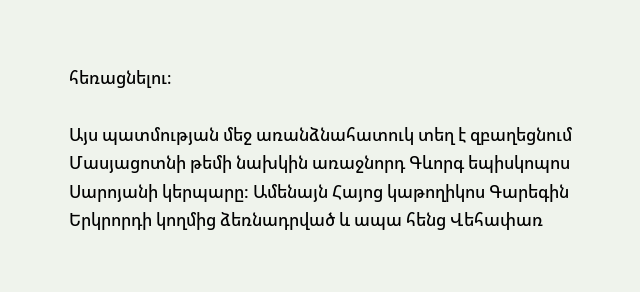հեռացնելու։

Այս պատմության մեջ առանձնահատուկ տեղ է զբաղեցնում Մասյացոտնի թեմի նախկին առաջնորդ Գևորգ եպիսկոպոս Սարոյանի կերպարը: Ամենայն Հայոց կաթողիկոս Գարեգին Երկրորդի կողմից ձեռնադրված և ապա հենց Վեհափառ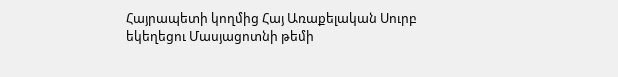Հայրապետի կողմից Հայ Առաքելական Սուրբ եկեղեցու Մասյացոտնի թեմի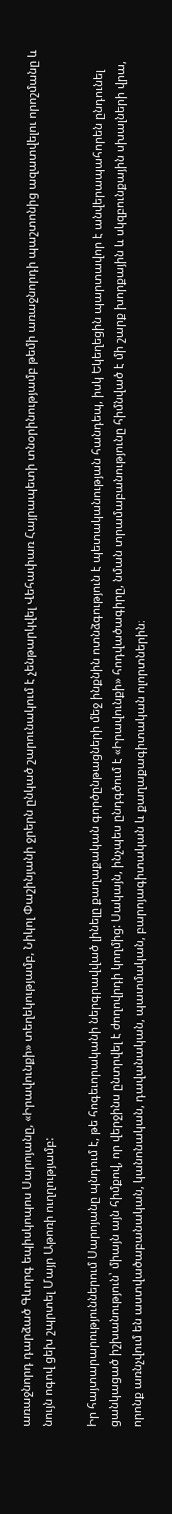առաջնորդ դարձած Գևորգ եպիսկոպոս Սարոյանը, «Իրավունքի» տեղեկությամբ, Նիկոլ Փաշինյանի ջրերն ընկած շարունակում է չենթարկվել Վեհափառ Հայրապետի տնօրինությամբ թեմի առաջնորդի պաշտոնից ազատվելու որոշմանը և նույն ոգով ցեխ շպրտել Մայր Աթոռի ուղղությամբ:

Իր հայտարարություններում Սարոյանը պնդում է, թե հոգեւորականի ներգրավված լինելը քաղաքական գործընթացների մեջ ինքնին ոտնձգություն է պետականության հանդեպ, իսկ Եկեղեցին պարտավոր է անվերապահորեն ընդունել ցանկացած իշխանություն՝ միայն այն հիմքով, որ վերջինս ընտրվել է ժողովրդի կողմից: Սակայն, ինչպես ընդգծում է «Իրավունքի» հոդվածագիրը, նման տրամաբանությունը հիմնված է մի շարք խորքային և սկզբունքային սխալների վրա, որոնք առնչվում են աստվածաբանական, կանոնական, դավանական, պատմական, բարոյագիտական և քաղաքագիտական ոլորտներին։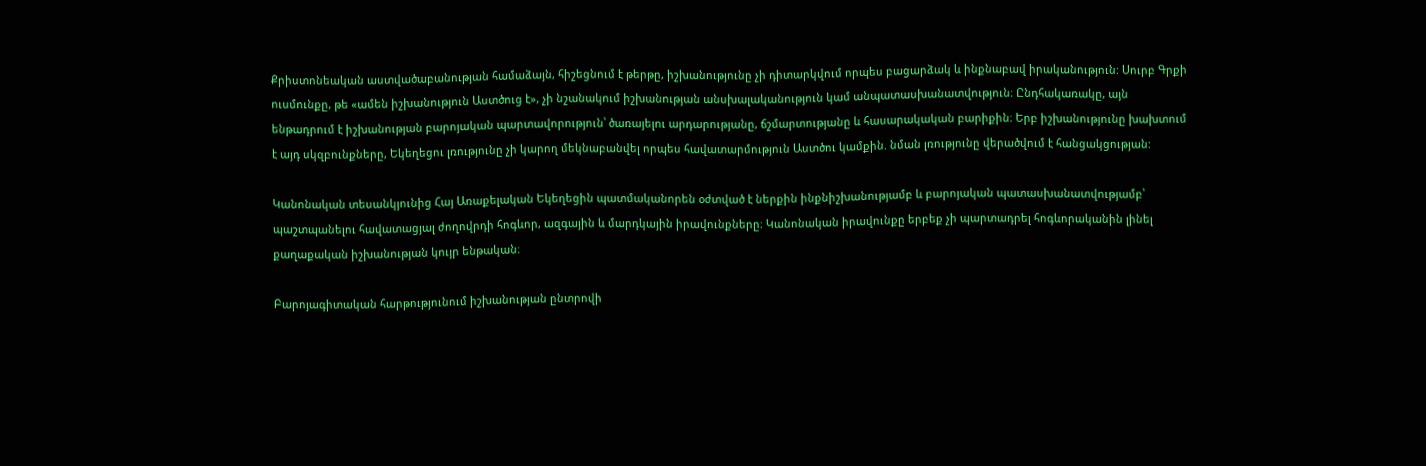Քրիստոնեական աստվածաբանության համաձայն, հիշեցնում է թերթը, իշխանությունը չի դիտարկվում որպես բացարձակ և ինքնաբավ իրականություն: Սուրբ Գրքի ուսմունքը, թե «ամեն իշխանություն Աստծուց է», չի նշանակում իշխանության անսխալականություն կամ անպատասխանատվություն։ Ընդհակառակը, այն ենթադրում է իշխանության բարոյական պարտավորություն՝ ծառայելու արդարությանը, ճշմարտությանը և հասարակական բարիքին։ Երբ իշխանությունը խախտում է այդ սկզբունքները, Եկեղեցու լռությունը չի կարող մեկնաբանվել որպես հավատարմություն Աստծու կամքին. նման լռությունը վերածվում է հանցակցության:

Կանոնական տեսանկյունից Հայ Առաքելական Եկեղեցին պատմականորեն օժտված է ներքին ինքնիշխանությամբ և բարոյական պատասխանատվությամբ՝ պաշտպանելու հավատացյալ ժողովրդի հոգևոր, ազգային և մարդկային իրավունքները։ Կանոնական իրավունքը երբեք չի պարտադրել հոգևորականին լինել քաղաքական իշխանության կույր ենթական։

Բարոյագիտական հարթությունում իշխանության ընտրովի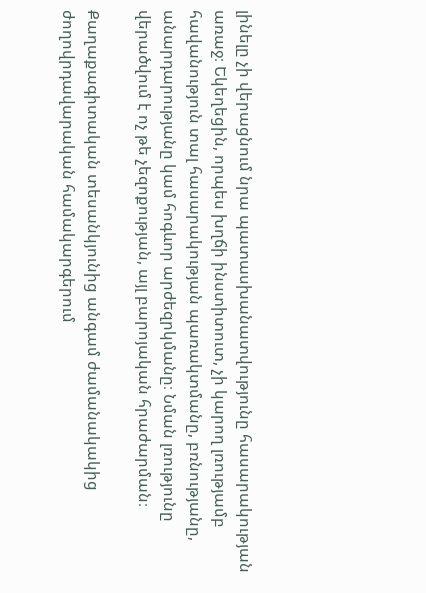լինելը չի վերացնում նրա պատասխանատվությունը հասարակության առաջ։ Եկեղեցին, որպես խղճի ինստիտուտ, չի կարող լռությամբ հավանություն տալ հասարակության պառակտմանը, բռնությանը, անարդարությանը կամ հոգևոր արժեզրկմանը։ Նման լռությունը վերածվում է ոչ թե չեզոքության, այլ բարոյական հրաժարման։

Քաղաքագիտական տեսանկյունից անգամ ժամանակակից ժողովրդավարական համակարգերում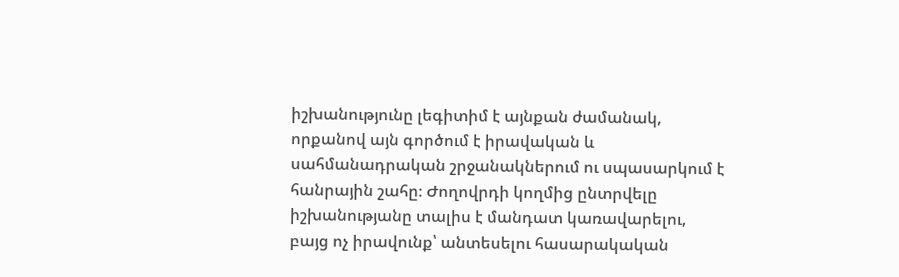իշխանությունը լեգիտիմ է այնքան ժամանակ, որքանով այն գործում է իրավական և սահմանադրական շրջանակներում ու սպասարկում է հանրային շահը։ Ժողովրդի կողմից ընտրվելը իշխանությանը տալիս է մանդատ կառավարելու, բայց ոչ իրավունք՝ անտեսելու հասարակական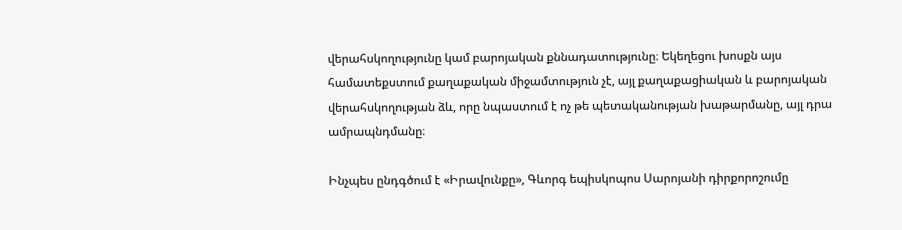վերահսկողությունը կամ բարոյական քննադատությունը։ Եկեղեցու խոսքն այս համատեքստում քաղաքական միջամտություն չէ, այլ քաղաքացիական և բարոյական վերահսկողության ձև, որը նպաստում է ոչ թե պետականության խաթարմանը, այլ դրա ամրապնդմանը։

Ինչպես ընդգծում է «Իրավունքը», Գևորգ եպիսկոպոս Սարոյանի դիրքորոշումը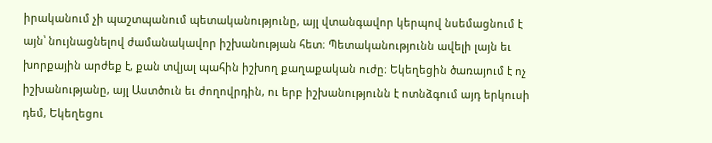իրականում չի պաշտպանում պետականությունը, այլ վտանգավոր կերպով նսեմացնում է այն՝ նույնացնելով ժամանակավոր իշխանության հետ։ Պետականությունն ավելի լայն եւ խորքային արժեք է, քան տվյալ պահին իշխող քաղաքական ուժը։ Եկեղեցին ծառայում է ոչ իշխանությանը, այլ Աստծուն եւ ժողովրդին, ու երբ իշխանությունն է ոտնձգում այդ երկուսի դեմ, Եկեղեցու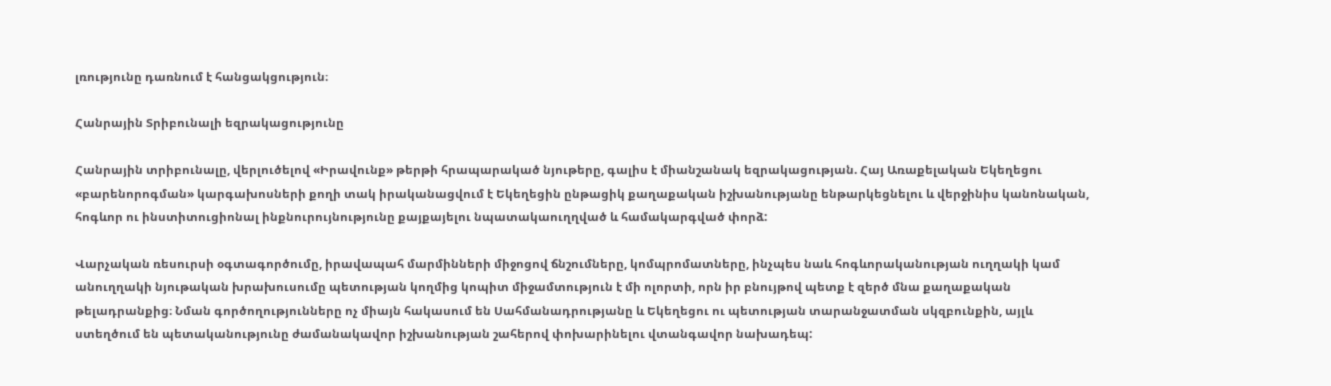լռությունը դառնում է հանցակցություն։

Հանրային Տրիբունալի եզրակացությունը

Հանրային տրիբունալը, վերլուծելով «Իրավունք» թերթի հրապարակած նյութերը, գալիս է միանշանակ եզրակացության. Հայ Առաքելական Եկեղեցու «բարենորոգման» կարգախոսների քողի տակ իրականացվում է Եկեղեցին ընթացիկ քաղաքական իշխանությանը ենթարկեցնելու և վերջինիս կանոնական, հոգևոր ու ինստիտուցիոնալ ինքնուրույնությունը քայքայելու նպատակաուղղված և համակարգված փորձ:

Վարչական ռեսուրսի օգտագործումը, իրավապահ մարմինների միջոցով ճնշումները, կոմպրոմատները, ինչպես նաև հոգևորականության ուղղակի կամ անուղղակի նյութական խրախուսումը պետության կողմից կոպիտ միջամտություն է մի ոլորտի, որն իր բնույթով պետք է զերծ մնա քաղաքական թելադրանքից։ Նման գործողությունները ոչ միայն հակասում են Սահմանադրությանը և Եկեղեցու ու պետության տարանջատման սկզբունքին, այլև ստեղծում են պետականությունը ժամանակավոր իշխանության շահերով փոխարինելու վտանգավոր նախադեպ: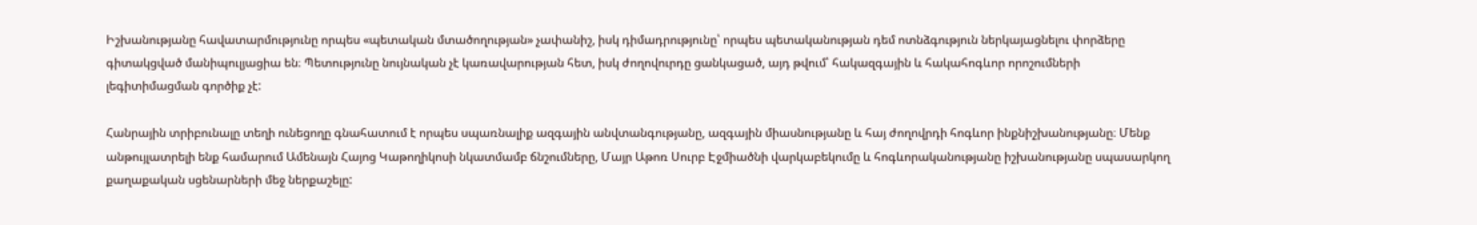Իշխանությանը հավատարմությունը որպես «պետական մտածողության» չափանիշ, իսկ դիմադրությունը՝ որպես պետականության դեմ ոտնձգություն ներկայացնելու փորձերը գիտակցված մանիպուլյացիա են։ Պետությունը նույնական չէ կառավարության հետ, իսկ ժողովուրդը ցանկացած, այդ թվում՝ հակազգային և հակահոգևոր որոշումների լեգիտիմացման գործիք չէ:

Հանրային տրիբունալը տեղի ունեցողը գնահատում է որպես սպառնալիք ազգային անվտանգությանը, ազգային միասնությանը և հայ ժողովրդի հոգևոր ինքնիշխանությանը։ Մենք անթույլատրելի ենք համարում Ամենայն Հայոց Կաթողիկոսի նկատմամբ ճնշումները, Մայր Աթոռ Սուրբ Էջմիածնի վարկաբեկումը և հոգևորականությանը իշխանությանը սպասարկող քաղաքական սցենարների մեջ ներքաշելը: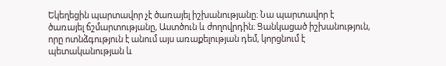Եկեղեցին պարտավոր չէ ծառայել իշխանությանը։ Նա պարտավոր է ծառայել ճշմարտությանը, Աստծուն և ժողովրդին։ Ցանկացած իշխանություն, որը ոտնձգություն է անում այս առաքելության դեմ, կորցնում է պետականության և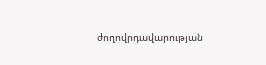ժողովրդավարության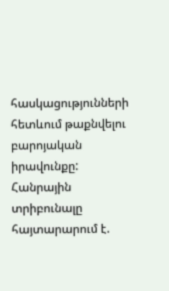հասկացությունների հետևում թաքնվելու բարոյական իրավունքը: Հանրային տրիբունալը հայտարարում է.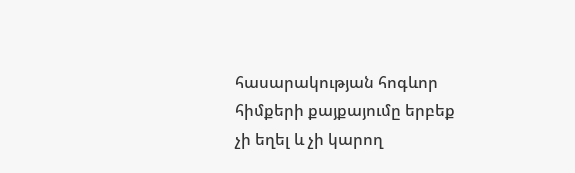հասարակության հոգևոր հիմքերի քայքայումը երբեք չի եղել և չի կարող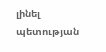լինել պետության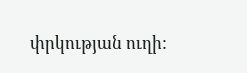փրկության ուղի: